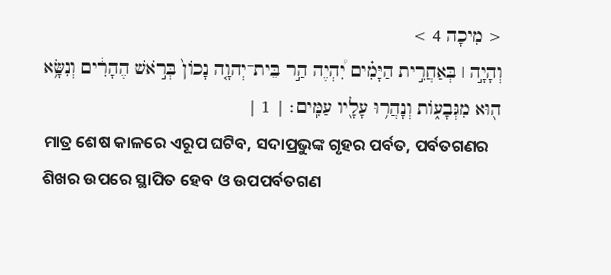< מִיכָה 4 >
וְהָיָ֣ה ׀ בְּאַחֲרִ֣ית הַיָּמִ֗ים יִ֠הְיֶה הַ֣ר בֵּית־יְהוָ֤ה נָכֹון֙ בְּרֹ֣אשׁ הֶהָרִ֔ים וְנִשָּׂ֥א ה֖וּא מִגְּבָעֹ֑ות וְנָהֲר֥וּ עָלָ֖יו עַמִּֽים׃ | 1 |
ମାତ୍ର ଶେଷ କାଳରେ ଏରୂପ ଘଟିବ, ସଦାପ୍ରଭୁଙ୍କ ଗୃହର ପର୍ବତ, ପର୍ବତଗଣର ଶିଖର ଉପରେ ସ୍ଥାପିତ ହେବ ଓ ଉପପର୍ବତଗଣ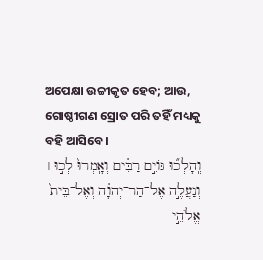ଅପେକ୍ଷା ଉଚ୍ଚୀକୃତ ହେବ; ଆଉ, ଗୋଷ୍ଠୀଗଣ ସ୍ରୋତ ପରି ତହିଁ ମଧ୍ୟକୁ ବହି ଆସିବେ।
וְֽהָלְכ֞וּ גֹּויִ֣ם רַבִּ֗ים וְאָֽמְרוּ֙ לְכ֣וּ ׀ וְנַעֲלֶ֣ה אֶל־הַר־יְהוָ֗ה וְאֶל־בֵּית֙ אֱלֹהֵ֣י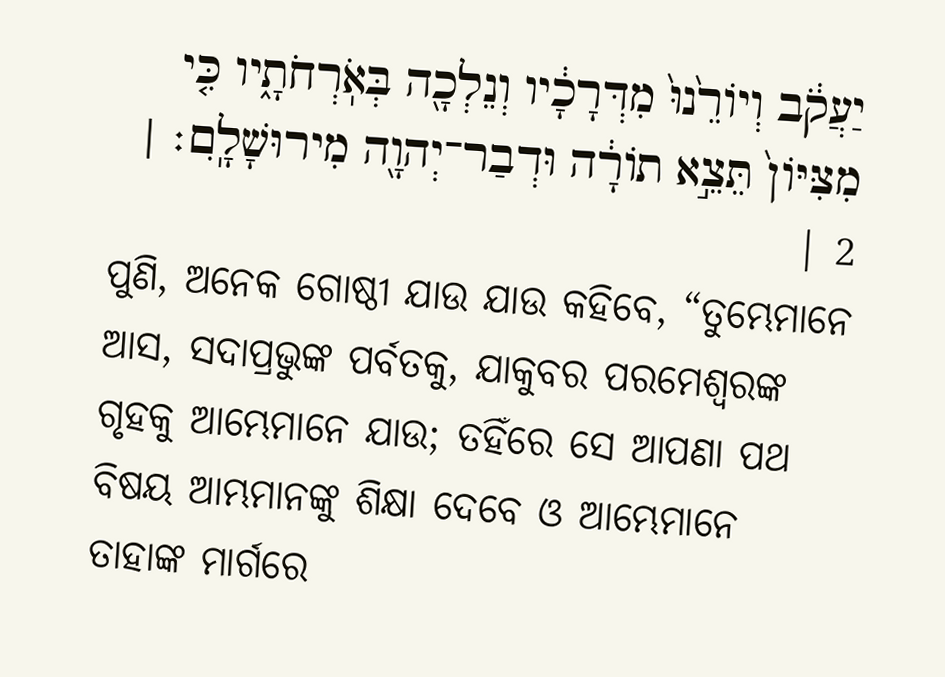יַעֲקֹ֔ב וְיֹורֵ֙נוּ֙ מִדְּרָכָ֔יו וְנֵלְכָ֖ה בְּאֹֽרְחֹתָ֑יו כִּ֤י מִצִּיֹּון֙ תֵּצֵ֣א תֹורָ֔ה וּדְבַר־יְהוָ֖ה מִירוּשָׁלָֽ͏ִם׃ | 2 |
ପୁଣି, ଅନେକ ଗୋଷ୍ଠୀ ଯାଉ ଯାଉ କହିବେ, “ତୁମ୍ଭେମାନେ ଆସ, ସଦାପ୍ରଭୁଙ୍କ ପର୍ବତକୁ, ଯାକୁବର ପରମେଶ୍ୱରଙ୍କ ଗୃହକୁ ଆମ୍ଭେମାନେ ଯାଉ; ତହିଁରେ ସେ ଆପଣା ପଥ ବିଷୟ ଆମ୍ଭମାନଙ୍କୁ ଶିକ୍ଷା ଦେବେ ଓ ଆମ୍ଭେମାନେ ତାହାଙ୍କ ମାର୍ଗରେ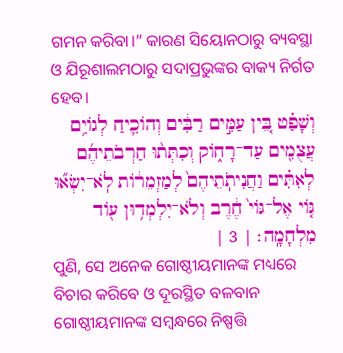ଗମନ କରିବା।” କାରଣ ସିୟୋନଠାରୁ ବ୍ୟବସ୍ଥା ଓ ଯିରୂଶାଲମଠାରୁ ସଦାପ୍ରଭୁଙ୍କର ବାକ୍ୟ ନିର୍ଗତ ହେବ।
וְשָׁפַ֗ט בֵּ֚ין עַמִּ֣ים רַבִּ֔ים וְהֹוכִ֛יחַ לְגֹויִ֥ם עֲצֻמִ֖ים עַד־רָחֹ֑וק וְכִתְּת֨וּ חַרְבֹתֵיהֶ֜ם לְאִתִּ֗ים וַחֲנִיתֹֽתֵיהֶם֙ לְמַזְמֵרֹ֔ות לֹֽא־יִשְׂא֞וּ גֹּ֤וי אֶל־גֹּוי֙ חֶ֔רֶב וְלֹא־יִלְמְד֥וּן עֹ֖וד מִלְחָמָֽה׃ | 3 |
ପୁଣି, ସେ ଅନେକ ଗୋଷ୍ଠୀୟମାନଙ୍କ ମଧ୍ୟରେ ବିଚାର କରିବେ ଓ ଦୂରସ୍ଥିତ ବଳବାନ ଗୋଷ୍ଠୀୟମାନଙ୍କ ସମ୍ବନ୍ଧରେ ନିଷ୍ପତ୍ତି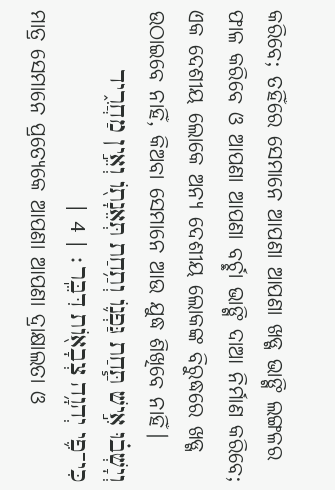କରିବେ; ତହିଁରେ ସେମାନେ ଆପଣା ଆପଣା ଖଡ୍ଗ ଭାଙ୍ଗି ଲଙ୍ଗଳର ଫାଳ କରିବେ ଓ ଆପଣା ଆପଣା ବର୍ଚ୍ଛା ଭାଙ୍ଗି ଦାଆ ନିର୍ମାଣ କରିବେ; ଏକ ଦେଶୀୟ ଲୋକେ ଅନ୍ୟ ଦେଶୀୟ ଲୋକଙ୍କ ବିରୁଦ୍ଧରେ ଖଡ୍ଗ ଉଠାଇବେ ନାହିଁ, କିଅବା ସେମାନେ ଆଉ ଯୁଦ୍ଧ ଶିଖିବେ ନାହିଁ।
וְיָשְׁב֗וּ אִ֣ישׁ תַּ֧חַת גַּפְנֹ֛ו וְתַ֥חַת תְּאֵנָתֹ֖ו וְאֵ֣ין מַחֲרִ֑יד כִּי־פִ֛י יְהוָ֥ה צְבָאֹ֖ות דִּבֵּֽר׃ | 4 |
ମାତ୍ର ସେମାନେ ପ୍ରତ୍ୟେକେ ଆପଣା ଆପଣା ଦ୍ରାକ୍ଷାଲତା ଓ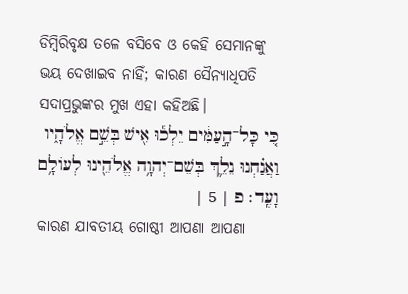ଡିମ୍ବିରିବୃକ୍ଷ ତଳେ ବସିବେ ଓ କେହି ସେମାନଙ୍କୁ ଭୟ ଦେଖାଇବ ନାହିଁ; କାରଣ ସୈନ୍ୟାଧିପତି ସଦାପ୍ରଭୁଙ୍କର ମୁଖ ଏହା କହିଅଛି।
כִּ֚י כָּל־הָ֣עַמִּ֔ים יֵלְכ֕וּ אִ֖ישׁ בְּשֵׁ֣ם אֱלֹהָ֑יו וַאֲנַ֗חְנוּ נֵלֵ֛ךְ בְּשֵׁם־יְהוָ֥ה אֱלֹהֵ֖ינוּ לְעֹולָ֥ם וָעֶֽד׃ פ | 5 |
କାରଣ ଯାବତୀୟ ଗୋଷ୍ଠୀ ଆପଣା ଆପଣା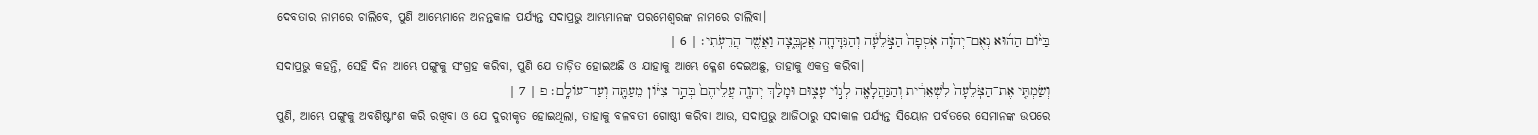ଦେବତାର ନାମରେ ଚାଲିବେ, ପୁଣି ଆମ୍ଭେମାନେ ଅନନ୍ତକାଳ ପର୍ଯ୍ୟନ୍ତ ସଦାପ୍ରଭୁ ଆମ୍ଭମାନଙ୍କ ପରମେଶ୍ୱରଙ୍କ ନାମରେ ଚାଲିବା।
בַּיֹּ֨ום הַה֜וּא נְאֻם־יְהוָ֗ה אֹֽסְפָה֙ הַצֹּ֣לֵעָ֔ה וְהַנִּדָּחָ֖ה אֲקַבֵּ֑צָה וַאֲשֶׁ֖ר הֲרֵעֹֽתִי׃ | 6 |
ସଦାପ୍ରଭୁ କହନ୍ତି, ସେହି ଦିନ ଆମ୍ଭେ ପଙ୍ଗୁକୁ ସଂଗ୍ରହ କରିବା, ପୁଣି ଯେ ତାଡ଼ିତ ହୋଇଅଛି ଓ ଯାହାକୁ ଆମ୍ଭେ କ୍ଳେଶ ଦେଇଅଛୁ, ତାହାକୁ ଏକତ୍ର କରିବା।
וְשַׂמְתִּ֤י אֶת־הַצֹּֽלֵעָה֙ לִשְׁאֵרִ֔ית וְהַנַּהֲלָאָ֖ה לְגֹ֣וי עָצ֑וּם וּמָלַ֨ךְ יְהוָ֤ה עֲלֵיהֶם֙ בְּהַ֣ר צִיֹּ֔ון מֵעַתָּ֖ה וְעַד־עֹולָֽם׃ פ | 7 |
ପୁଣି, ଆମ୍ଭେ ପଙ୍ଗୁକୁ ଅବଶିଷ୍ଟାଂଶ କରି ରଖିବା ଓ ଯେ ଦୁରୀକୃତ ହୋଇଥିଲା, ତାହାକୁ ବଳବତୀ ଗୋଷ୍ଠୀ କରିବା ଆଉ, ସଦାପ୍ରଭୁ ଆଜିଠାରୁ ସଦାକାଳ ପର୍ଯ୍ୟନ୍ତ ସିୟୋନ ପର୍ବତରେ ସେମାନଙ୍କ ଉପରେ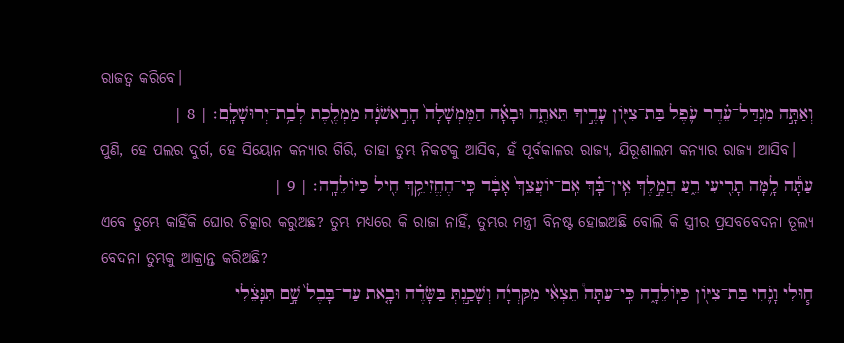ରାଜତ୍ୱ କରିବେ।
וְאַתָּ֣ה מִגְדַּל־עֵ֗דֶר עֹ֛פֶל בַּת־צִיֹּ֖ון עָדֶ֣יךָ תֵּאתֶ֑ה וּבָאָ֗ה הַמֶּמְשָׁלָה֙ הָרִ֣אשֹׁנָ֔ה מַמְלֶ֖כֶת לְבַ֥ת־יְרוּשָׁלָֽ͏ִם׃ | 8 |
ପୁଣି, ହେ ପଲର ଦୁର୍ଗ, ହେ ସିୟୋନ କନ୍ୟାର ଗିରି, ତାହା ତୁମ୍ଭ ନିକଟକୁ ଆସିବ, ହଁ ପୂର୍ବକାଳର ରାଜ୍ୟ, ଯିରୂଶାଲମ କନ୍ୟାର ରାଜ୍ୟ ଆସିବ।
עַתָּ֕ה לָ֥מָּה תָרִ֖יעִי רֵ֑עַ הֲמֶ֣לֶךְ אֵֽין־בָּ֗ךְ אִֽם־יֹועֲצֵךְ֙ אָבָ֔ד כִּֽי־הֶחֱזִיקֵ֥ךְ חִ֖יל כַּיֹּולֵדָֽה׃ | 9 |
ଏବେ ତୁମ୍ଭେ କାହିଁକି ଘୋର ଚିତ୍କାର କରୁଅଛ? ତୁମ୍ଭ ମଧ୍ୟରେ କି ରାଜା ନାହିଁ, ତୁମ୍ଭର ମନ୍ତ୍ରୀ ବିନଷ୍ଟ ହୋଇଅଛି ବୋଲି କି ସ୍ତ୍ରୀର ପ୍ରସବବେଦନା ତୂଲ୍ୟ ବେଦନା ତୁମ୍ଭକୁ ଆକ୍ରାନ୍ତ କରିଅଛି?
ח֧וּלִי וָגֹ֛חִי בַּת־צִיֹּ֖ון כַּיֹּֽולֵדָ֑ה כִּֽי־עַתָּה֩ תֵצְאִ֨י מִקִּרְיָ֜ה וְשָׁכַ֣נְתְּ בַּשָּׂדֶ֗ה וּבָ֤את עַד־בָּבֶל֙ שָׁ֣ם תִּנָּצֵ֔לִי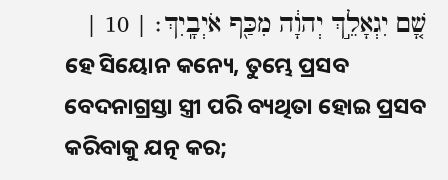שָׁ֚ם יִגְאָלֵ֣ךְ יְהוָ֔ה מִכַּ֖ף אֹיְבָֽיִךְ׃ | 10 |
ହେ ସିୟୋନ କନ୍ୟେ, ତୁମ୍ଭେ ପ୍ରସବ ବେଦନାଗ୍ରସ୍ତା ସ୍ତ୍ରୀ ପରି ବ୍ୟଥିତା ହୋଇ ପ୍ରସବ କରିବାକୁ ଯତ୍ନ କର;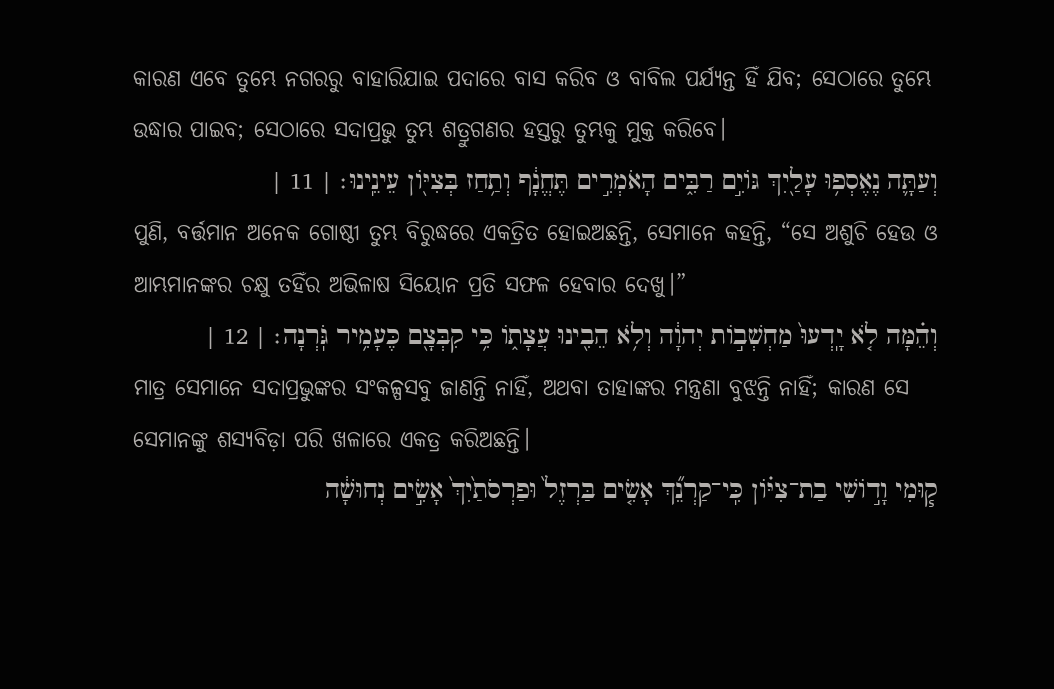କାରଣ ଏବେ ତୁମ୍ଭେ ନଗରରୁ ବାହାରିଯାଇ ପଦାରେ ବାସ କରିବ ଓ ବାବିଲ ପର୍ଯ୍ୟନ୍ତ ହିଁ ଯିବ; ସେଠାରେ ତୁମ୍ଭେ ଉଦ୍ଧାର ପାଇବ; ସେଠାରେ ସଦାପ୍ରଭୁ ତୁମ୍ଭ ଶତ୍ରୁଗଣର ହସ୍ତରୁ ତୁମ୍ଭକୁ ମୁକ୍ତ କରିବେ।
וְעַתָּ֛ה נֶאֶסְפ֥וּ עָלַ֖יִךְ גֹּויִ֣ם רַבִּ֑ים הָאֹמְרִ֣ים תֶּחֱנָ֔ף וְתַ֥חַז בְּצִיֹּ֖ון עֵינֵֽינוּ׃ | 11 |
ପୁଣି, ବର୍ତ୍ତମାନ ଅନେକ ଗୋଷ୍ଠୀ ତୁମ୍ଭ ବିରୁଦ୍ଧରେ ଏକତ୍ରିତ ହୋଇଅଛନ୍ତି, ସେମାନେ କହନ୍ତି, “ସେ ଅଶୁଚି ହେଉ ଓ ଆମ୍ଭମାନଙ୍କର ଚକ୍ଷୁ ତହିଁର ଅଭିଳାଷ ସିୟୋନ ପ୍ରତି ସଫଳ ହେବାର ଦେଖୁ।”
וְהֵ֗מָּה לֹ֤א יָֽדְעוּ֙ מַחְשְׁבֹ֣ות יְהוָ֔ה וְלֹ֥א הֵבִ֖ינוּ עֲצָתֹ֑ו כִּ֥י קִבְּצָ֖ם כֶּעָמִ֥יר גֹּֽרְנָה׃ | 12 |
ମାତ୍ର ସେମାନେ ସଦାପ୍ରଭୁଙ୍କର ସଂକଳ୍ପସବୁ ଜାଣନ୍ତି ନାହିଁ, ଅଥବା ତାହାଙ୍କର ମନ୍ତ୍ରଣା ବୁଝନ୍ତି ନାହିଁ; କାରଣ ସେ ସେମାନଙ୍କୁ ଶସ୍ୟବିଡ଼ା ପରି ଖଳାରେ ଏକତ୍ର କରିଅଛନ୍ତି।
ק֧וּמִי וָדֹ֣ושִׁי בַת־צִיֹּ֗ון כִּֽי־קַרְנֵ֞ךְ אָשִׂ֤ים בַּרְזֶל֙ וּפַרְסֹתַ֙יִךְ֙ אָשִׂ֣ים נְחוּשָׁ֔ה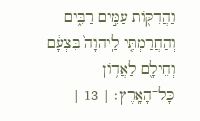וַהֲדִקֹּ֖ות עַמִּ֣ים רַבִּ֑ים וְהַחֲרַמְתִּ֤י לַֽיהוָה֙ בִּצְעָ֔ם וְחֵילָ֖ם לַאֲדֹ֥ון כָּל־הָאָֽרֶץ׃ | 13 |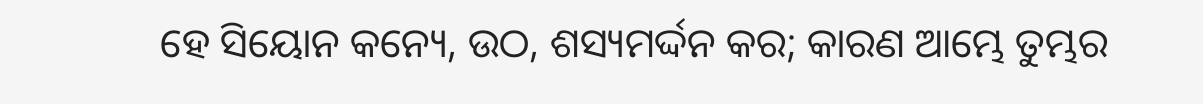ହେ ସିୟୋନ କନ୍ୟେ, ଉଠ, ଶସ୍ୟମର୍ଦ୍ଦନ କର; କାରଣ ଆମ୍ଭେ ତୁମ୍ଭର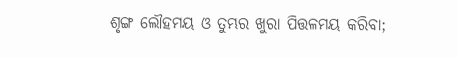ଶୃଙ୍ଗ ଲୌହମୟ ଓ ତୁମ୍ଭର ଖୁରା ପିତ୍ତଳମୟ କରିବା;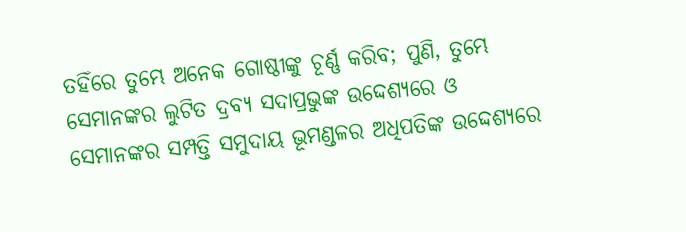ତହିଁରେ ତୁମ୍ଭେ ଅନେକ ଗୋଷ୍ଠୀଙ୍କୁ ଚୂର୍ଣ୍ଣ କରିବ; ପୁଣି, ତୁମ୍ଭେ ସେମାନଙ୍କର ଲୁଟିତ ଦ୍ରବ୍ୟ ସଦାପ୍ରଭୁଙ୍କ ଉଦ୍ଦେଶ୍ୟରେ ଓ ସେମାନଙ୍କର ସମ୍ପତ୍ତି ସମୁଦାୟ ଭୂମଣ୍ଡଳର ଅଧିପତିଙ୍କ ଉଦ୍ଦେଶ୍ୟରେ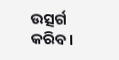ଉତ୍ସର୍ଗ କରିବ।